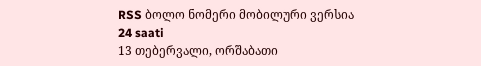RSS ბოლო ნომერი მობილური ვერსია
24 saati
13 თებერვალი, ორშაბათი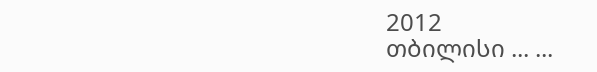2012
თბილისი ... ...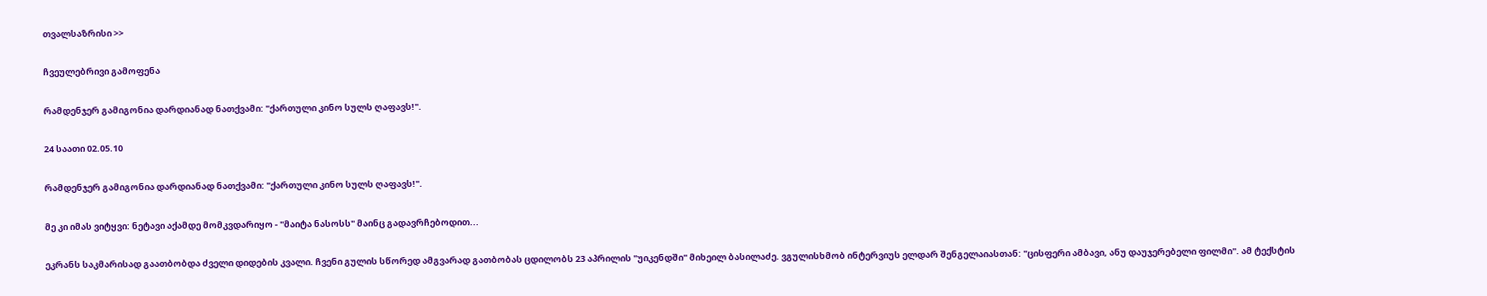თვალსაზრისი >>

ჩვეულებრივი გამოფენა

რამდენჯერ გამიგონია დარდიანად ნათქვამი: "ქართული კინო სულს ღაფავს!".

24 საათი 02.05.10

რამდენჯერ გამიგონია დარდიანად ნათქვამი: "ქართული კინო სულს ღაფავს!".

მე კი იმას ვიტყვი: ნეტავი აქამდე მომკვდარიყო - "მაიტა ნასოსს" მაინც გადავრჩებოდით...

ეკრანს საკმარისად გაათბობდა ძველი დიდების კვალი. ჩვენი გულის სწორედ ამგვარად გათბობას ცდილობს 23 აპრილის "უიკენდში" მიხეილ ბასილაძე. ვგულისხმობ ინტერვიუს ელდარ შენგელაიასთან: "ცისფერი ამბავი, ანუ დაუჯერებელი ფილმი". ამ ტექსტის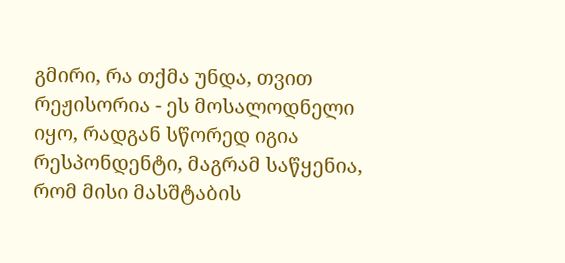გმირი, რა თქმა უნდა, თვით რეჟისორია - ეს მოსალოდნელი იყო, რადგან სწორედ იგია რესპონდენტი, მაგრამ საწყენია, რომ მისი მასშტაბის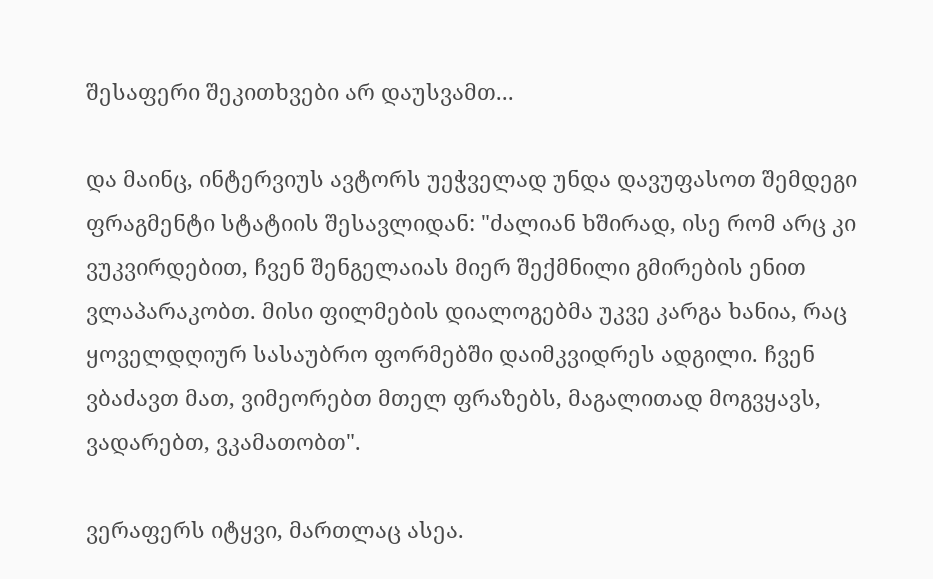შესაფერი შეკითხვები არ დაუსვამთ...

და მაინც, ინტერვიუს ავტორს უეჭველად უნდა დავუფასოთ შემდეგი ფრაგმენტი სტატიის შესავლიდან: "ძალიან ხშირად, ისე რომ არც კი ვუკვირდებით, ჩვენ შენგელაიას მიერ შექმნილი გმირების ენით ვლაპარაკობთ. მისი ფილმების დიალოგებმა უკვე კარგა ხანია, რაც ყოველდღიურ სასაუბრო ფორმებში დაიმკვიდრეს ადგილი. ჩვენ ვბაძავთ მათ, ვიმეორებთ მთელ ფრაზებს, მაგალითად მოგვყავს, ვადარებთ, ვკამათობთ".

ვერაფერს იტყვი, მართლაც ასეა.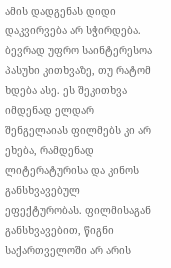ამის დადგენას დიდი დაკვირვება არ სჭირდება. ბევრად უფრო საინტერესოა პასუხი კითხვაზე, თუ რატომ ხდება ასე. ეს შეკითხვა იმდენად ელდარ შენგელაიას ფილმებს კი არ ეხება, რამდენად ლიტერატურისა და კინოს განსხვავებულ ეფექტურობას. ფილმისაგან განსხვავებით, წიგნი საქართველოში არ არის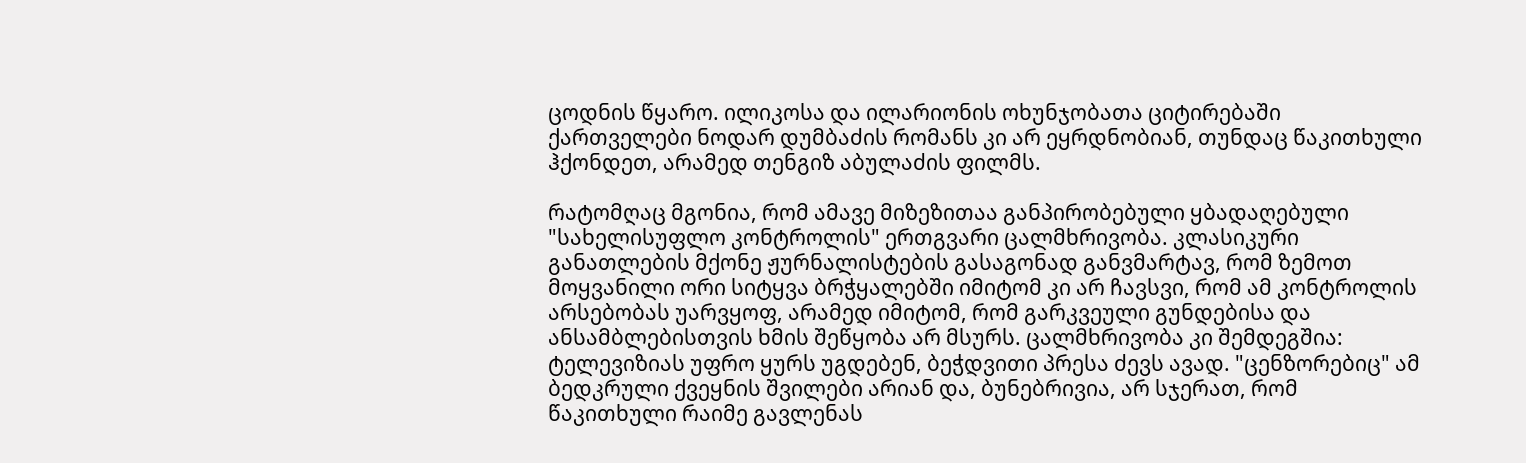ცოდნის წყარო. ილიკოსა და ილარიონის ოხუნჯობათა ციტირებაში ქართველები ნოდარ დუმბაძის რომანს კი არ ეყრდნობიან, თუნდაც წაკითხული ჰქონდეთ, არამედ თენგიზ აბულაძის ფილმს.

რატომღაც მგონია, რომ ამავე მიზეზითაა განპირობებული ყბადაღებული "სახელისუფლო კონტროლის" ერთგვარი ცალმხრივობა. კლასიკური განათლების მქონე ჟურნალისტების გასაგონად განვმარტავ, რომ ზემოთ მოყვანილი ორი სიტყვა ბრჭყალებში იმიტომ კი არ ჩავსვი, რომ ამ კონტროლის არსებობას უარვყოფ, არამედ იმიტომ, რომ გარკვეული გუნდებისა და ანსამბლებისთვის ხმის შეწყობა არ მსურს. ცალმხრივობა კი შემდეგშია: ტელევიზიას უფრო ყურს უგდებენ, ბეჭდვითი პრესა ძევს ავად. "ცენზორებიც" ამ ბედკრული ქვეყნის შვილები არიან და, ბუნებრივია, არ სჯერათ, რომ წაკითხული რაიმე გავლენას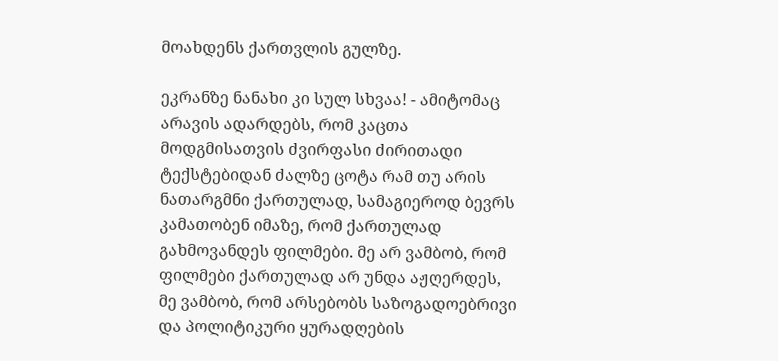მოახდენს ქართვლის გულზე.

ეკრანზე ნანახი კი სულ სხვაა! - ამიტომაც არავის ადარდებს, რომ კაცთა მოდგმისათვის ძვირფასი ძირითადი ტექსტებიდან ძალზე ცოტა რამ თუ არის ნათარგმნი ქართულად, სამაგიეროდ ბევრს კამათობენ იმაზე, რომ ქართულად გახმოვანდეს ფილმები. მე არ ვამბობ, რომ ფილმები ქართულად არ უნდა აჟღერდეს, მე ვამბობ, რომ არსებობს საზოგადოებრივი და პოლიტიკური ყურადღების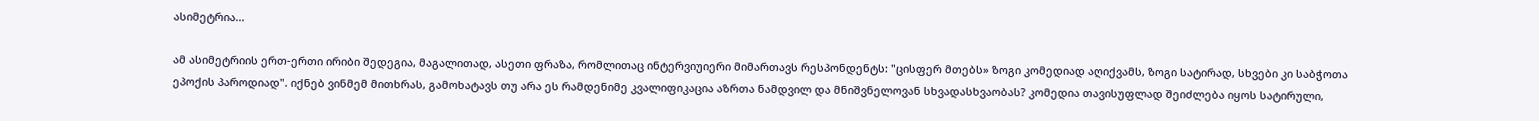ასიმეტრია...

ამ ასიმეტრიის ერთ-ერთი ირიბი შედეგია, მაგალითად, ასეთი ფრაზა, რომლითაც ინტერვიუიერი მიმართავს რესპონდენტს: "ცისფერ მთებს» ზოგი კომედიად აღიქვამს, ზოგი სატირად, სხვები კი საბჭოთა ეპოქის პაროდიად". იქნებ ვინმემ მითხრას, გამოხატავს თუ არა ეს რამდენიმე კვალიფიკაცია აზრთა ნამდვილ და მნიშვნელოვან სხვადასხვაობას? კომედია თავისუფლად შეიძლება იყოს სატირული,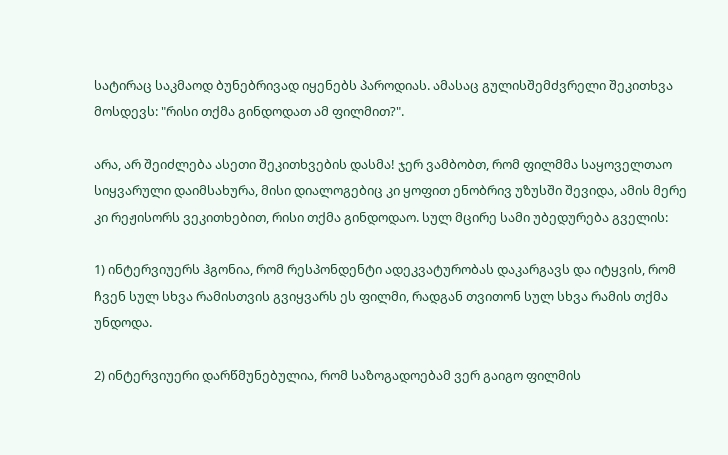სატირაც საკმაოდ ბუნებრივად იყენებს პაროდიას. ამასაც გულისშემძვრელი შეკითხვა მოსდევს: "რისი თქმა გინდოდათ ამ ფილმით?".

არა, არ შეიძლება ასეთი შეკითხვების დასმა! ჯერ ვამბობთ, რომ ფილმმა საყოველთაო სიყვარული დაიმსახურა, მისი დიალოგებიც კი ყოფით ენობრივ უზუსში შევიდა, ამის მერე კი რეჟისორს ვეკითხებით, რისი თქმა გინდოდაო. სულ მცირე სამი უბედურება გველის:

1) ინტერვიუერს ჰგონია, რომ რესპონდენტი ადეკვატურობას დაკარგავს და იტყვის, რომ ჩვენ სულ სხვა რამისთვის გვიყვარს ეს ფილმი, რადგან თვითონ სულ სხვა რამის თქმა უნდოდა.

2) ინტერვიუერი დარწმუნებულია, რომ საზოგადოებამ ვერ გაიგო ფილმის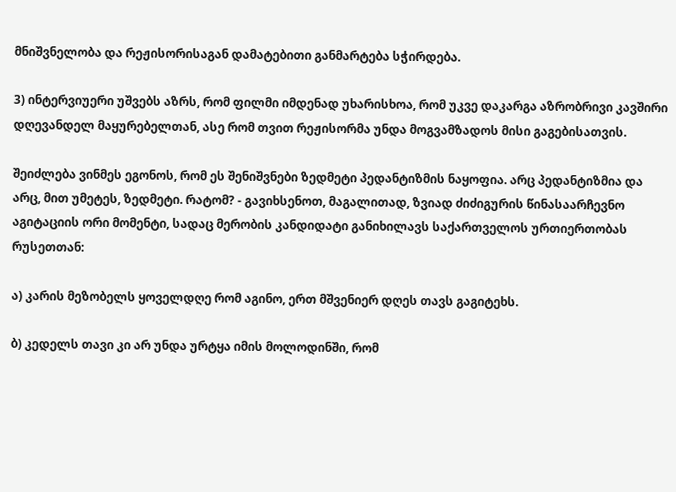მნიშვნელობა და რეჟისორისაგან დამატებითი განმარტება სჭირდება.

3) ინტერვიუერი უშვებს აზრს, რომ ფილმი იმდენად უხარისხოა, რომ უკვე დაკარგა აზრობრივი კავშირი დღევანდელ მაყურებელთან, ასე რომ თვით რეჟისორმა უნდა მოგვამზადოს მისი გაგებისათვის.

შეიძლება ვინმეს ეგონოს, რომ ეს შენიშვნები ზედმეტი პედანტიზმის ნაყოფია. არც პედანტიზმია და არც, მით უმეტეს, ზედმეტი. რატომ? - გავიხსენოთ, მაგალითად, ზვიად ძიძიგურის წინასაარჩევნო აგიტაციის ორი მომენტი, სადაც მერობის კანდიდატი განიხილავს საქართველოს ურთიერთობას რუსეთთან:

ა) კარის მეზობელს ყოველდღე რომ აგინო, ერთ მშვენიერ დღეს თავს გაგიტეხს.

ბ) კედელს თავი კი არ უნდა ურტყა იმის მოლოდინში, რომ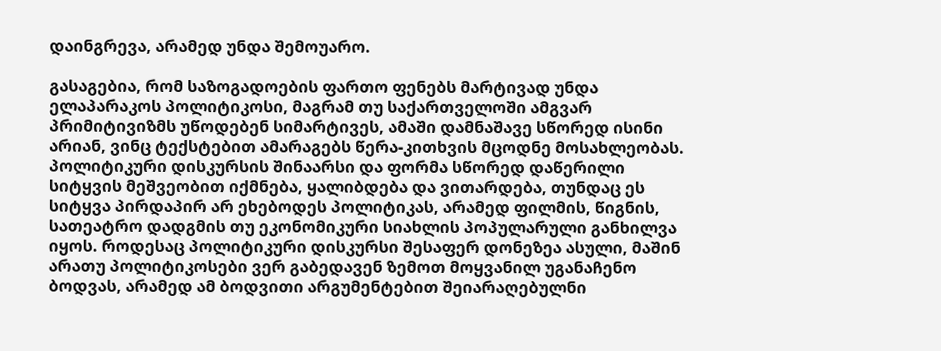დაინგრევა, არამედ უნდა შემოუარო.

გასაგებია, რომ საზოგადოების ფართო ფენებს მარტივად უნდა ელაპარაკოს პოლიტიკოსი, მაგრამ თუ საქართველოში ამგვარ პრიმიტივიზმს უწოდებენ სიმარტივეს, ამაში დამნაშავე სწორედ ისინი არიან, ვინც ტექსტებით ამარაგებს წერა-კითხვის მცოდნე მოსახლეობას. პოლიტიკური დისკურსის შინაარსი და ფორმა სწორედ დაწერილი სიტყვის მეშვეობით იქმნება, ყალიბდება და ვითარდება, თუნდაც ეს სიტყვა პირდაპირ არ ეხებოდეს პოლიტიკას, არამედ ფილმის, წიგნის, სათეატრო დადგმის თუ ეკონომიკური სიახლის პოპულარული განხილვა იყოს. როდესაც პოლიტიკური დისკურსი შესაფერ დონეზეა ასული, მაშინ არათუ პოლიტიკოსები ვერ გაბედავენ ზემოთ მოყვანილ უგანაჩენო ბოდვას, არამედ ამ ბოდვითი არგუმენტებით შეიარაღებულნი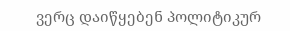ვერც დაიწყებენ პოლიტიკურ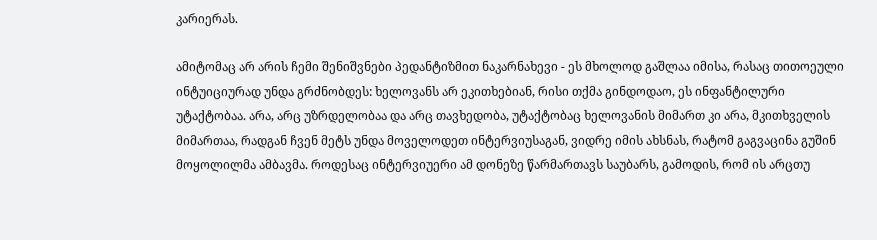კარიერას.

ამიტომაც არ არის ჩემი შენიშვნები პედანტიზმით ნაკარნახევი - ეს მხოლოდ გაშლაა იმისა, რასაც თითოეული ინტუიციურად უნდა გრძნობდეს: ხელოვანს არ ეკითხებიან, რისი თქმა გინდოდაო, ეს ინფანტილური უტაქტობაა. არა, არც უზრდელობაა და არც თავხედობა, უტაქტობაც ხელოვანის მიმართ კი არა, მკითხველის მიმართაა, რადგან ჩვენ მეტს უნდა მოველოდეთ ინტერვიუსაგან, ვიდრე იმის ახსნას, რატომ გაგვაცინა გუშინ მოყოლილმა ამბავმა. როდესაც ინტერვიუერი ამ დონეზე წარმართავს საუბარს, გამოდის, რომ ის არცთუ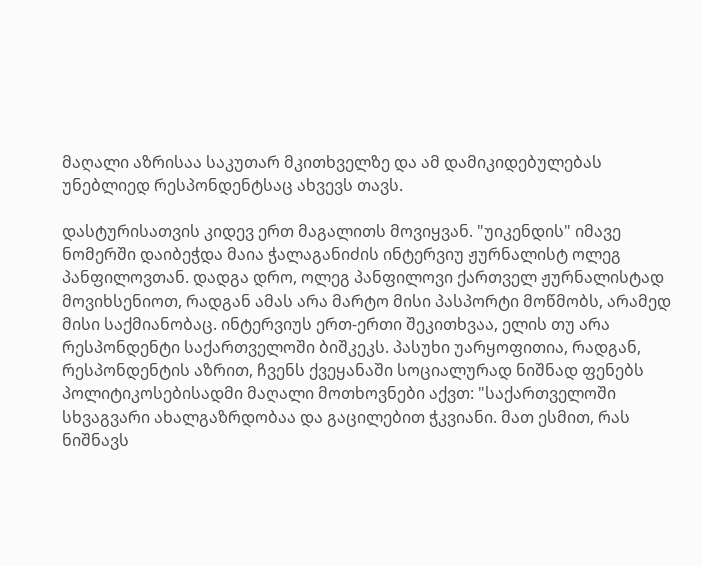მაღალი აზრისაა საკუთარ მკითხველზე და ამ დამიკიდებულებას უნებლიედ რესპონდენტსაც ახვევს თავს.

დასტურისათვის კიდევ ერთ მაგალითს მოვიყვან. "უიკენდის" იმავე ნომერში დაიბეჭდა მაია ჭალაგანიძის ინტერვიუ ჟურნალისტ ოლეგ პანფილოვთან. დადგა დრო, ოლეგ პანფილოვი ქართველ ჟურნალისტად მოვიხსენიოთ, რადგან ამას არა მარტო მისი პასპორტი მოწმობს, არამედ მისი საქმიანობაც. ინტერვიუს ერთ-ერთი შეკითხვაა, ელის თუ არა რესპონდენტი საქართველოში ბიშკეკს. პასუხი უარყოფითია, რადგან, რესპონდენტის აზრით, ჩვენს ქვეყანაში სოციალურად ნიშნად ფენებს პოლიტიკოსებისადმი მაღალი მოთხოვნები აქვთ: "საქართველოში სხვაგვარი ახალგაზრდობაა და გაცილებით ჭკვიანი. მათ ესმით, რას ნიშნავს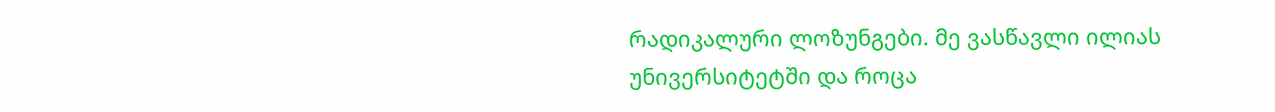რადიკალური ლოზუნგები. მე ვასწავლი ილიას უნივერსიტეტში და როცა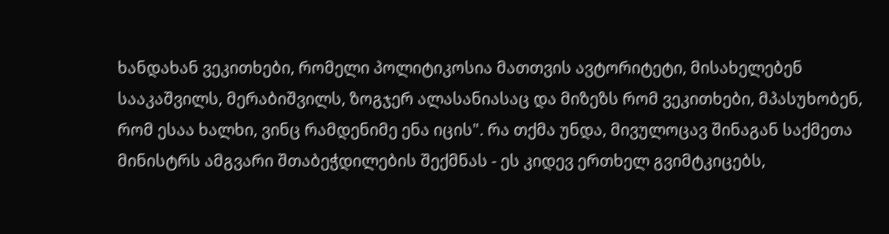ხანდახან ვეკითხები, რომელი პოლიტიკოსია მათთვის ავტორიტეტი, მისახელებენ სააკაშვილს, მერაბიშვილს, ზოგჯერ ალასანიასაც და მიზეზს რომ ვეკითხები, მპასუხობენ, რომ ესაა ხალხი, ვინც რამდენიმე ენა იცის". რა თქმა უნდა, მივულოცავ შინაგან საქმეთა მინისტრს ამგვარი შთაბეჭდილების შექმნას - ეს კიდევ ერთხელ გვიმტკიცებს,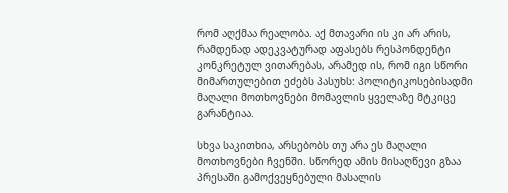რომ აღქმაა რეალობა. აქ მთავარი ის კი არ არის, რამდენად ადეკვატურად აფასებს რესპონდენტი კონკრეტულ ვითარებას, არამედ ის, რომ იგი სწორი მიმართულებით ეძებს პასუხს: პოლიტიკოსებისადმი მაღალი მოთხოვნები მომავლის ყველაზე მტკიცე გარანტიაა.

სხვა საკითხია, არსებობს თუ არა ეს მაღალი მოთხოვნები ჩვენში. სწორედ ამის მისაღწევი გზაა პრესაში გამოქვეყნებული მასალის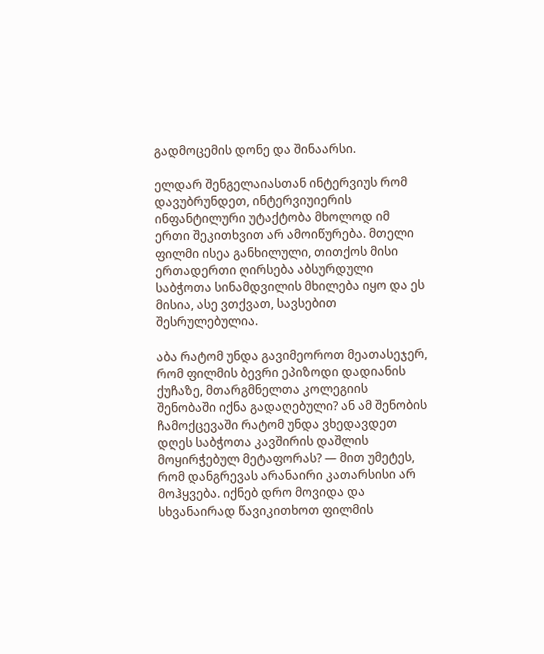გადმოცემის დონე და შინაარსი.

ელდარ შენგელაიასთან ინტერვიუს რომ დავუბრუნდეთ, ინტერვიუიერის ინფანტილური უტაქტობა მხოლოდ იმ ერთი შეკითხვით არ ამოიწურება. მთელი ფილმი ისეა განხილული, თითქოს მისი ერთადერთი ღირსება აბსურდული საბჭოთა სინამდვილის მხილება იყო და ეს მისია, ასე ვთქვათ, სავსებით შესრულებულია.

აბა რატომ უნდა გავიმეოროთ მეათასეჯერ, რომ ფილმის ბევრი ეპიზოდი დადიანის ქუჩაზე, მთარგმნელთა კოლეგიის შენობაში იქნა გადაღებული? ან ამ შენობის ჩამოქცევაში რატომ უნდა ვხედავდეთ დღეს საბჭოთა კავშირის დაშლის მოყირჭებულ მეტაფორას? — მით უმეტეს, რომ დანგრევას არანაირი კათარსისი არ მოჰყვება. იქნებ დრო მოვიდა და სხვანაირად წავიკითხოთ ფილმის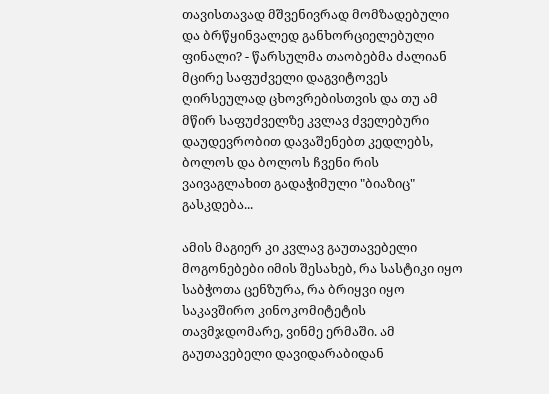თავისთავად მშვენივრად მომზადებული და ბრწყინვალედ განხორციელებული ფინალი? - წარსულმა თაობებმა ძალიან მცირე საფუძველი დაგვიტოვეს ღირსეულად ცხოვრებისთვის და თუ ამ მწირ საფუძველზე კვლავ ძველებური დაუდევრობით დავაშენებთ კედლებს, ბოლოს და ბოლოს ჩვენი რის ვაივაგლახით გადაჭიმული "ბიაზიც" გასკდება...

ამის მაგიერ კი კვლავ გაუთავებელი მოგონებები იმის შესახებ, რა სასტიკი იყო საბჭოთა ცენზურა, რა ბრიყვი იყო საკავშირო კინოკომიტეტის თავმჯდომარე, ვინმე ერმაში. ამ გაუთავებელი დავიდარაბიდან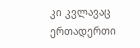კი კვლავაც ერთადერთი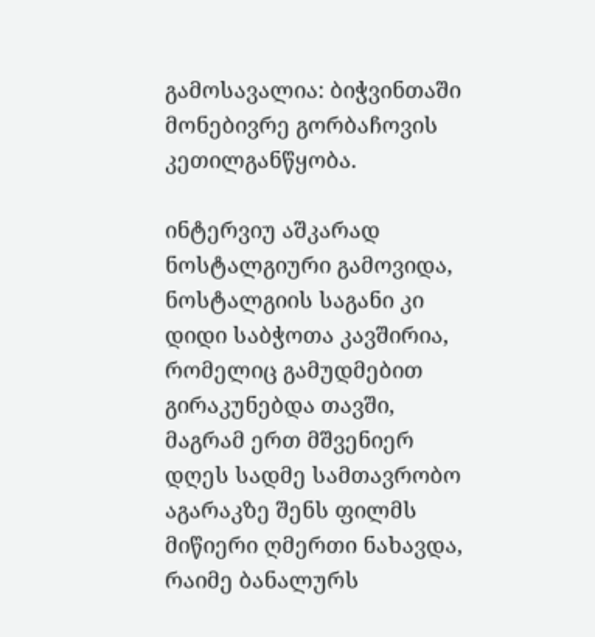გამოსავალია: ბიჭვინთაში მონებივრე გორბაჩოვის კეთილგანწყობა.

ინტერვიუ აშკარად ნოსტალგიური გამოვიდა, ნოსტალგიის საგანი კი დიდი საბჭოთა კავშირია, რომელიც გამუდმებით გირაკუნებდა თავში, მაგრამ ერთ მშვენიერ დღეს სადმე სამთავრობო აგარაკზე შენს ფილმს მიწიერი ღმერთი ნახავდა, რაიმე ბანალურს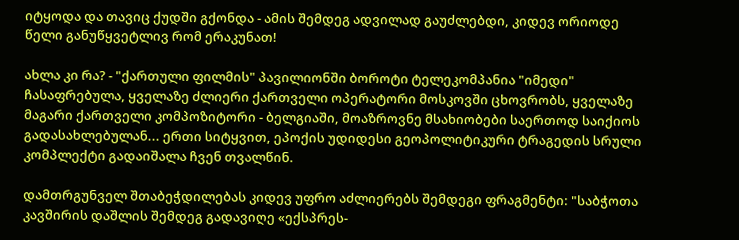იტყოდა და თავიც ქუდში გქონდა - ამის შემდეგ ადვილად გაუძლებდი, კიდევ ორიოდე წელი განუწყვეტლივ რომ ერაკუნათ!

ახლა კი რა? - "ქართული ფილმის" პავილიონში ბოროტი ტელეკომპანია "იმედი" ჩასაფრებულა, ყველაზე ძლიერი ქართველი ოპერატორი მოსკოვში ცხოვრობს, ყველაზე მაგარი ქართველი კომპოზიტორი - ბელგიაში, მოაზროვნე მსახიობები საერთოდ საიქიოს გადასახლებულან... ერთი სიტყვით, ეპოქის უდიდესი გეოპოლიტიკური ტრაგედის სრული კომპლექტი გადაიშალა ჩვენ თვალწინ.

დამთრგუნველ შთაბეჭდილებას კიდევ უფრო აძლიერებს შემდეგი ფრაგმენტი: "საბჭოთა კავშირის დაშლის შემდეგ გადავიღე «ექსპრეს-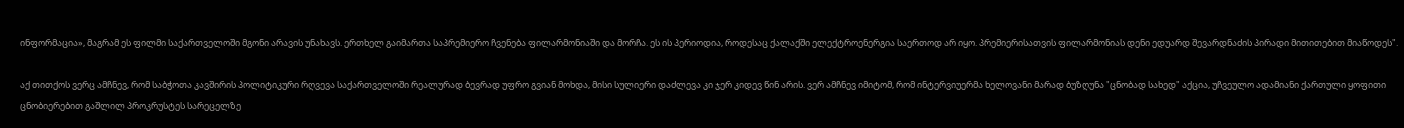ინფორმაცია», მაგრამ ეს ფილმი საქართველოში მგონი არავის უნახავს. ერთხელ გაიმართა საპრემიერო ჩვენება ფილარმონიაში და მორჩა. ეს ის პერიოდია, როდესაც ქალაქში ელექტროენერგია საერთოდ არ იყო. პრემიერისათვის ფილარმონიას დენი ედუარდ შევარდნაძის პირადი მითითებით მიაწოდეს".

აქ თითქოს ვერც ამჩნევ, რომ საბჭოთა კავშირის პოლიტიკური რღვევა საქართველოში რეალურად ბევრად უფრო გვიან მოხდა, მისი სულიერი დაძლევა კი ჯერ კიდევ წინ არის. ვერ ამჩნევ იმიტომ, რომ ინტერვიუერმა ხელოვანი მარად ბუზღუნა "ცნობად სახედ" აქცია, უჩვეულო ადამიანი ქართული ყოფითი ცნობიერებით გაშლილ პროკრუსტეს სარეცელზე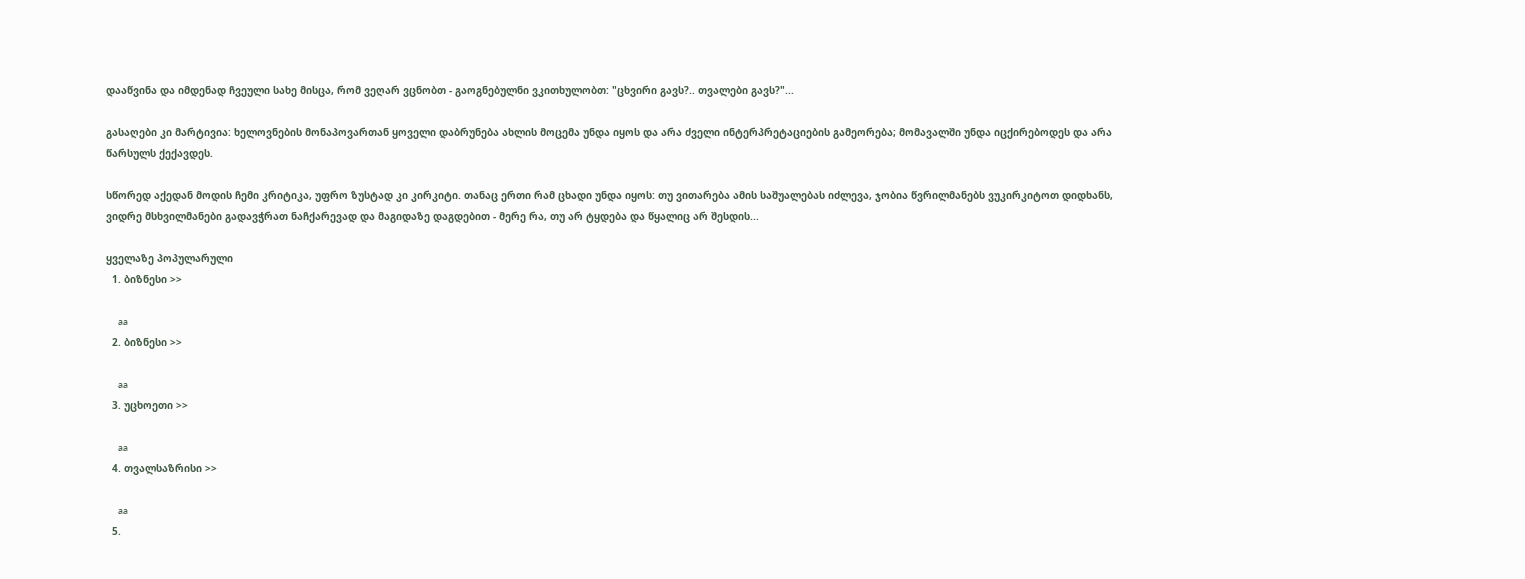დააწვინა და იმდენად ჩვეული სახე მისცა, რომ ვეღარ ვცნობთ - გაოგნებულნი ვკითხულობთ: "ცხვირი გავს?.. თვალები გავს?"...

გასაღები კი მარტივია: ხელოვნების მონაპოვართან ყოველი დაბრუნება ახლის მოცემა უნდა იყოს და არა ძველი ინტერპრეტაციების გამეორება; მომავალში უნდა იცქირებოდეს და არა წარსულს ქექავდეს.

სწორედ აქედან მოდის ჩემი კრიტიკა, უფრო ზუსტად კი კირკიტი. თანაც ერთი რამ ცხადი უნდა იყოს: თუ ვითარება ამის საშუალებას იძლევა, ჯობია წვრილმანებს ვუკირკიტოთ დიდხანს, ვიდრე მსხვილმანები გადავჭრათ ნაჩქარევად და მაგიდაზე დაგდებით - მერე რა, თუ არ ტყდება და წყალიც არ შესდის...

ყველაზე პოპულარული
  1. ბიზნესი >>

    aa
  2. ბიზნესი >>

    aa
  3. უცხოეთი >>

    aa
  4. თვალსაზრისი >>

    aa
  5.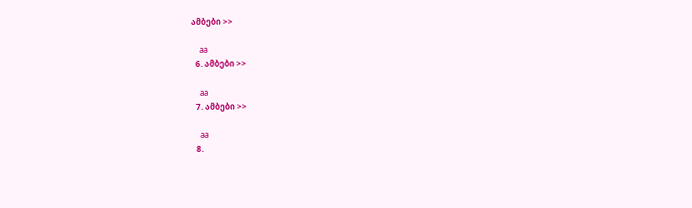ამბები >>

    aa
  6. ამბები >>

    aa
  7. ამბები >>

    aa
  8.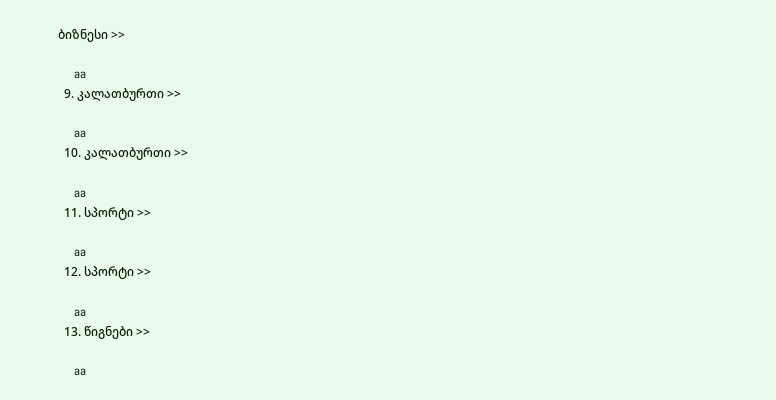ბიზნესი >>

    aa
  9. კალათბურთი >>

    aa
  10. კალათბურთი >>

    aa
  11. სპორტი >>

    aa
  12. სპორტი >>

    aa
  13. წიგნები >>

    aa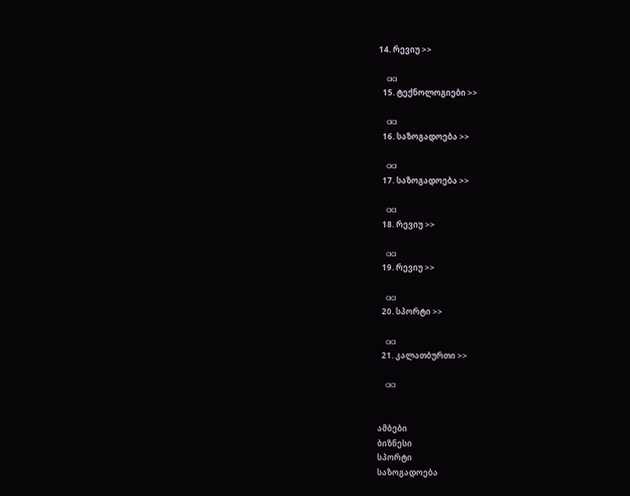14. რევიუ >>

    aa
  15. ტექნოლოგიები >>

    aa
  16. საზოგადოება >>

    aa
  17. საზოგადოება >>

    aa
  18. რევიუ >>

    aa
  19. რევიუ >>

    aa
  20. სპორტი >>

    aa
  21. კალათბურთი >>

    aa


ამბები
ბიზნესი
სპორტი
საზოგადოება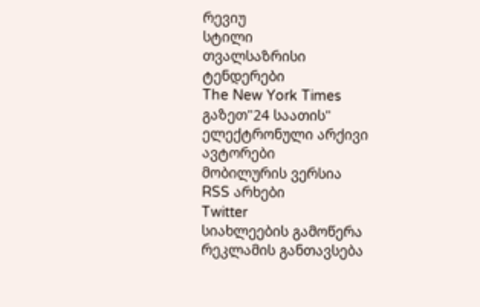რევიუ
სტილი
თვალსაზრისი
ტენდერები
The New York Times
გაზეთ"24 საათის"
ელექტრონული არქივი
ავტორები
მობილურის ვერსია
RSS არხები
Twitter
სიახლეების გამოწერა
რეკლამის განთავსება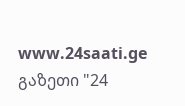www.24saati.ge
გაზეთი "24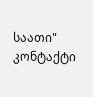საათი"
კონტაქტი